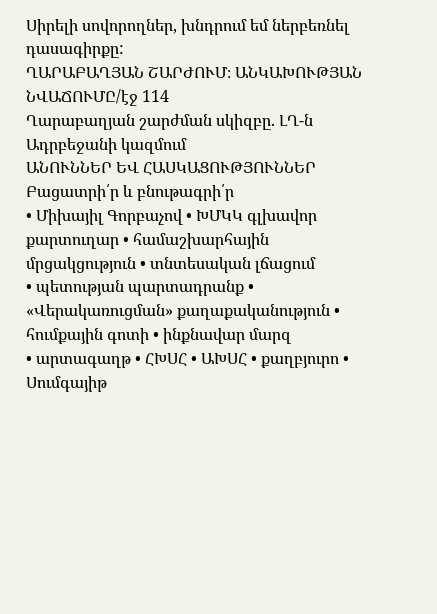Սիրելի սովորողներ, խնդրում եմ ներբեռնել դասագիրքը:
ՂԱՐԱԲԱՂՅԱՆ ՇԱՐԺՈՒՄ։ ԱՆԿԱԽՈՒԹՅԱՆ ՆՎԱՃՈՒՄԸ/էջ 114
Ղարաբաղյան շարժման սկիզբը. ԼՂ-ն Ադրբեջանի կազմում
ԱՆՈՒՆՆԵՐ ԵՎ ՀԱՍԿԱՑՈՒԹՅՈՒՆՆԵՐ
Բացատրի՛ր և բնութագրի՛ր
• Միխայիլ Գորբաչով • ԽՄԿԿ գլխավոր քարտուղար • համաշխարհային մրցակցություն • տնտեսական լճացում
• պետության պարտադրանք • «Վերակառուցման» քաղաքականություն • հումքային գոտի • ինքնավար մարզ
• արտագաղթ • ՀԽՍՀ • ԱԽՍՀ • քաղբյուրո • Սումգայիթ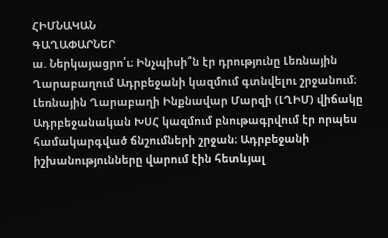ՀԻՄՆԱԿԱՆ
ԳԱՂԱՓԱՐՆԵՐ
ա. Ներկայացրո՛ւ։ Ինչպիսի՞ն էր դրությունը Լեռնային Ղարաբաղում Ադրբեջանի կազմում գտնվելու շրջանում։
Լեռնային Ղարաբաղի Ինքնավար Մարզի (ԼՂԻՄ) վիճակը Ադրբեջանական ԽՍՀ կազմում բնութագրվում էր որպես համակարգված ճնշումների շրջան։ Ադրբեջանի իշխանությունները վարում էին հետևյալ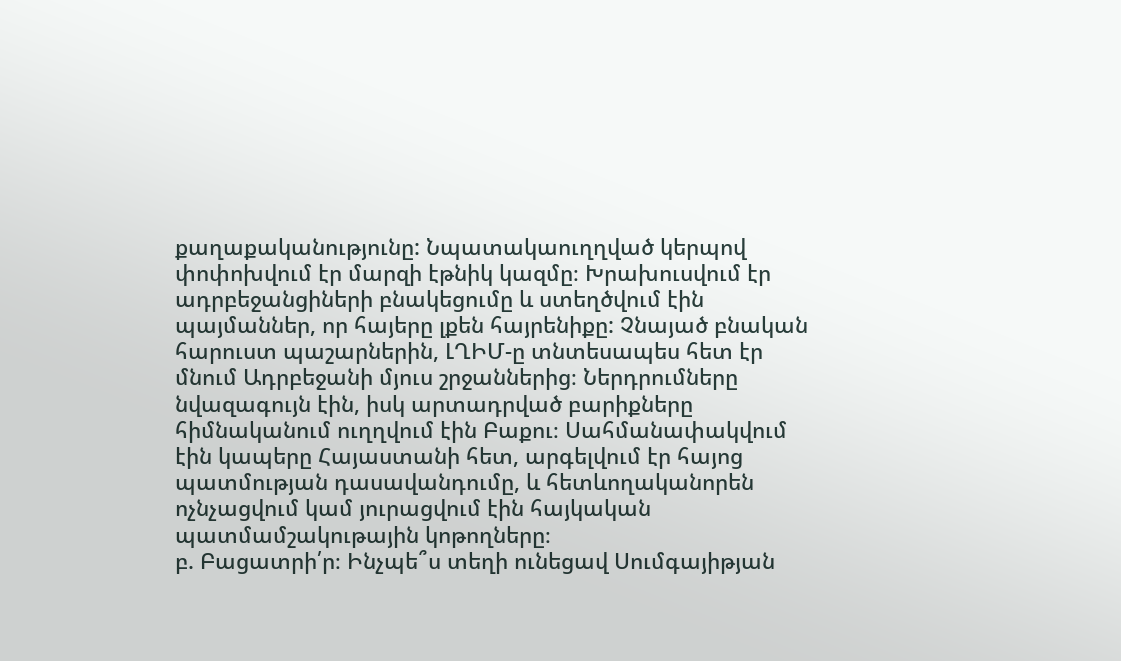քաղաքականությունը: Նպատակաուղղված կերպով փոփոխվում էր մարզի էթնիկ կազմը։ Խրախուսվում էր ադրբեջանցիների բնակեցումը և ստեղծվում էին պայմաններ, որ հայերը լքեն հայրենիքը: Չնայած բնական հարուստ պաշարներին, ԼՂԻՄ-ը տնտեսապես հետ էր մնում Ադրբեջանի մյուս շրջաններից։ Ներդրումները նվազագույն էին, իսկ արտադրված բարիքները հիմնականում ուղղվում էին Բաքու։ Սահմանափակվում էին կապերը Հայաստանի հետ, արգելվում էր հայոց պատմության դասավանդումը, և հետևողականորեն ոչնչացվում կամ յուրացվում էին հայկական պատմամշակութային կոթողները։
բ. Բացատրի՛ր։ Ինչպե՞ս տեղի ունեցավ Սումգայիթյան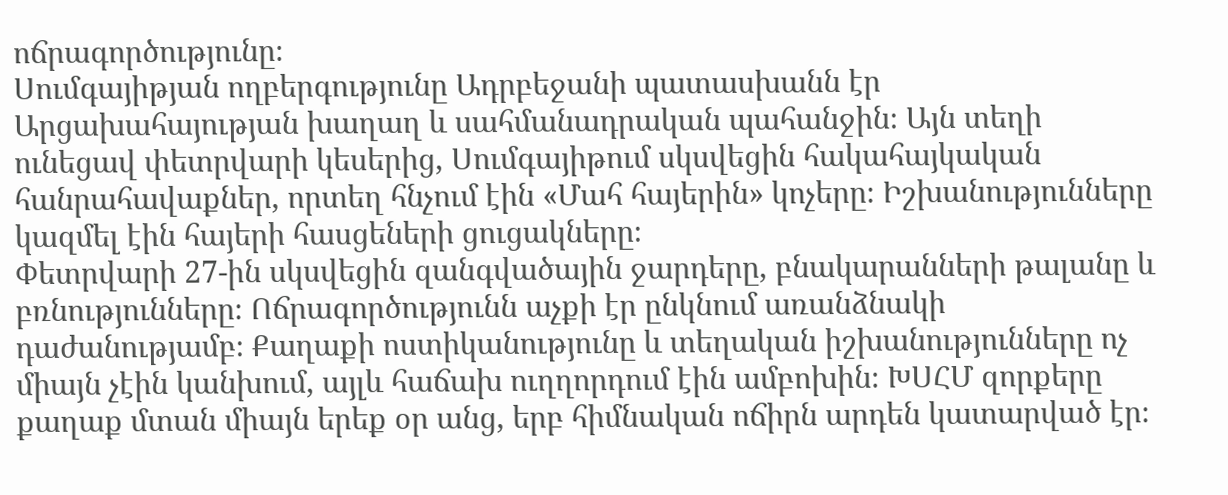ոճրագործությունը։
Սումգայիթյան ողբերգությունը Ադրբեջանի պատասխանն էր Արցախահայության խաղաղ և սահմանադրական պահանջին։ Այն տեղի ունեցավ փետրվարի կեսերից, Սումգայիթում սկսվեցին հակահայկական հանրահավաքներ, որտեղ հնչում էին «Մահ հայերին» կոչերը։ Իշխանությունները կազմել էին հայերի հասցեների ցուցակները։
Փետրվարի 27-ին սկսվեցին զանգվածային ջարդերը, բնակարանների թալանը և բռնությունները։ Ոճրագործությունն աչքի էր ընկնում առանձնակի դաժանությամբ։ Քաղաքի ոստիկանությունը և տեղական իշխանությունները ոչ միայն չէին կանխում, այլև հաճախ ուղղորդում էին ամբոխին։ ԽՍՀՄ զորքերը քաղաք մտան միայն երեք օր անց, երբ հիմնական ոճիրն արդեն կատարված էր։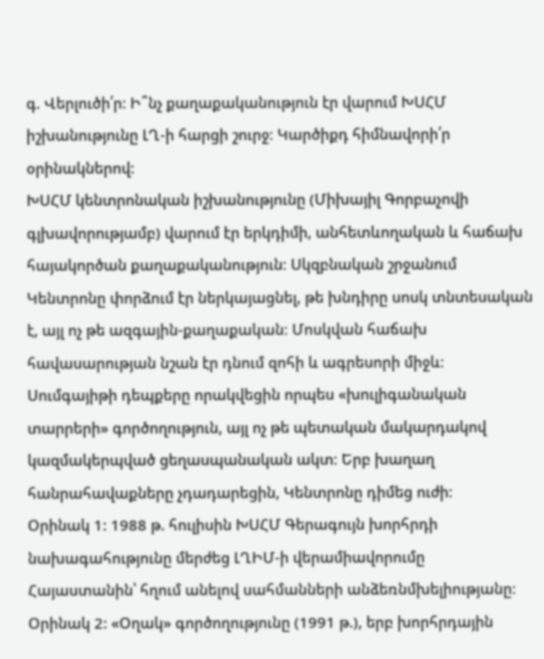գ. Վերլուծի՛ր։ Ի՞նչ քաղաքականություն էր վարում ԽՍՀՄ իշխանությունը ԼՂ-ի հարցի շուրջ։ Կարծիքդ հիմնավորի՛ր օրինակներով:
ԽՍՀՄ կենտրոնական իշխանությունը (Միխայիլ Գորբաչովի գլխավորությամբ) վարում էր երկդիմի, անհետևողական և հաճախ հայակործան քաղաքականություն։ Սկզբնական շրջանում Կենտրոնը փորձում էր ներկայացնել, թե խնդիրը սոսկ տնտեսական է, այլ ոչ թե ազգային-քաղաքական։ Մոսկվան հաճախ հավասարության նշան էր դնում զոհի և ագրեսորի միջև։ Սումգայիթի դեպքերը որակվեցին որպես «խուլիգանական տարրերի» գործողություն, այլ ոչ թե պետական մակարդակով կազմակերպված ցեղասպանական ակտ։ Երբ խաղաղ հանրահավաքները չդադարեցին, Կենտրոնը դիմեց ուժի։
Օրինակ 1: 1988 թ. հուլիսին ԽՍՀՄ Գերագույն խորհրդի նախագահությունը մերժեց ԼՂԻՄ-ի վերամիավորումը Հայաստանին՝ հղում անելով սահմանների անձեռնմխելիությանը։
Օրինակ 2: «Օղակ» գործողությունը (1991 թ.), երբ խորհրդային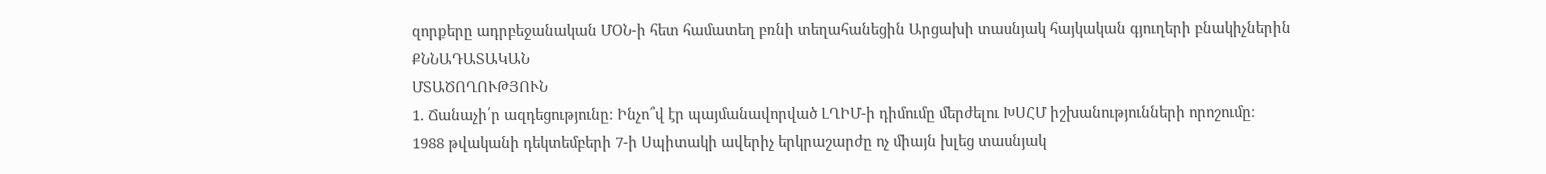զորքերը ադրբեջանական ՄՕՆ-ի հետ համատեղ բռնի տեղահանեցին Արցախի տասնյակ հայկական գյուղերի բնակիչներին
ՔՆՆԱԴԱՏԱԿԱՆ
ՄՏԱԾՈՂՈՒԹՅՈՒՆ
1. Ճանաչի՛ր ազդեցությունը։ Ինչո՞վ էր պայմանավորված ԼՂԻՄ-ի դիմումը մերժելու ԽՍՀՄ իշխանությունների որոշումը։
1988 թվականի դեկտեմբերի 7-ի Սպիտակի ավերիչ երկրաշարժը ոչ միայն խլեց տասնյակ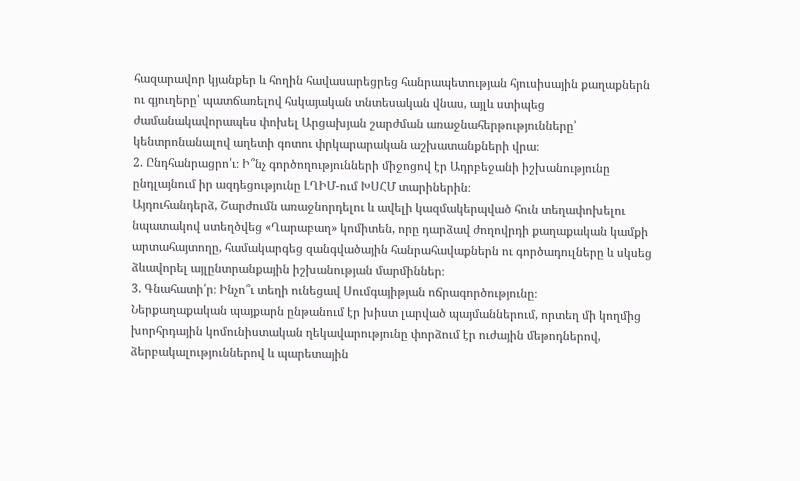հազարավոր կյանքեր և հողին հավասարեցրեց հանրապետության հյուսիսային քաղաքներն ու գյուղերը՝ պատճառելով հսկայական տնտեսական վնաս, այլև ստիպեց ժամանակավորապես փոխել Արցախյան շարժման առաջնահերթությունները՝ կենտրոնանալով աղետի գոտու փրկարարական աշխատանքների վրա։
2. Ընդհանրացրո՛ւ։ Ի՞նչ գործողությունների միջոցով էր Ադրբեջանի իշխանությունը ընդլայնում իր ազդեցությունը ԼՂԻՄ-ում ԽՍՀՄ տարիներին։
Այդուհանդերձ, Շարժումն առաջնորդելու և ավելի կազմակերպված հուն տեղափոխելու նպատակով ստեղծվեց «Ղարաբաղ» կոմիտեն, որը դարձավ ժողովրդի քաղաքական կամքի արտահայտողը, համակարգեց զանգվածային հանրահավաքներն ու գործադուլները և սկսեց ձևավորել այլընտրանքային իշխանության մարմիններ։
3. Գնահատի՛ր։ Ինչո՞ւ տեղի ունեցավ Սումգայիթյան ոճրագործությունը։
Ներքաղաքական պայքարն ընթանում էր խիստ լարված պայմաններում, որտեղ մի կողմից խորհրդային կոմունիստական ղեկավարությունը փորձում էր ուժային մեթոդներով, ձերբակալություններով և պարետային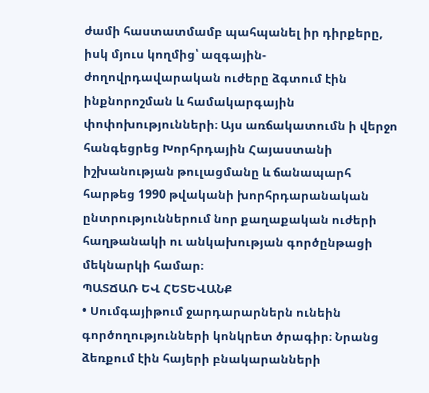ժամի հաստատմամբ պահպանել իր դիրքերը, իսկ մյուս կողմից՝ ազգային-ժողովրդավարական ուժերը ձգտում էին ինքնորոշման և համակարգային փոփոխությունների։ Այս առճակատումն ի վերջո հանգեցրեց Խորհրդային Հայաստանի իշխանության թուլացմանը և ճանապարհ հարթեց 1990 թվականի խորհրդարանական ընտրություններում նոր քաղաքական ուժերի հաղթանակի ու անկախության գործընթացի մեկնարկի համար։
ՊԱՏՃԱՌ ԵՎ ՀԵՏԵՎԱՆՔ
• Սումգայիթում ջարդարարներն ունեին գործողությունների կոնկրետ ծրագիր։ Նրանց ձեռքում էին հայերի բնակարանների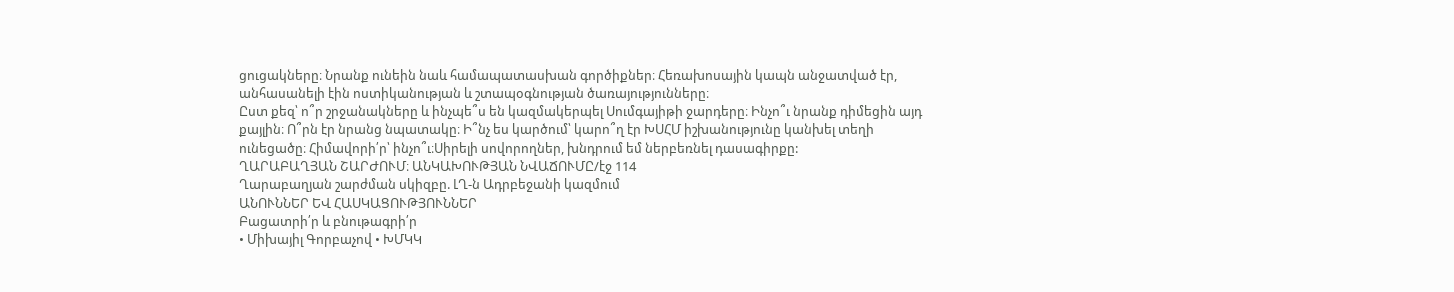ցուցակները։ Նրանք ունեին նաև համապատասխան գործիքներ։ Հեռախոսային կապն անջատված էր, անհասանելի էին ոստիկանության և շտապօգնության ծառայությունները։
Ըստ քեզ՝ ո՞ր շրջանակները և ինչպե՞ս են կազմակերպել Սումգայիթի ջարդերը։ Ինչո՞ւ նրանք դիմեցին այդ քայլին։ Ո՞րն էր նրանց նպատակը։ Ի՞նչ ես կարծում՝ կարո՞ղ էր ԽՍՀՄ իշխանությունը կանխել տեղի ունեցածը։ Հիմավորի՛ր՝ ինչո՞ւ։Սիրելի սովորողներ, խնդրում եմ ներբեռնել դասագիրքը:
ՂԱՐԱԲԱՂՅԱՆ ՇԱՐԺՈՒՄ։ ԱՆԿԱԽՈՒԹՅԱՆ ՆՎԱՃՈՒՄԸ/էջ 114
Ղարաբաղյան շարժման սկիզբը. ԼՂ-ն Ադրբեջանի կազմում
ԱՆՈՒՆՆԵՐ ԵՎ ՀԱՍԿԱՑՈՒԹՅՈՒՆՆԵՐ
Բացատրի՛ր և բնութագրի՛ր
• Միխայիլ Գորբաչով • ԽՄԿԿ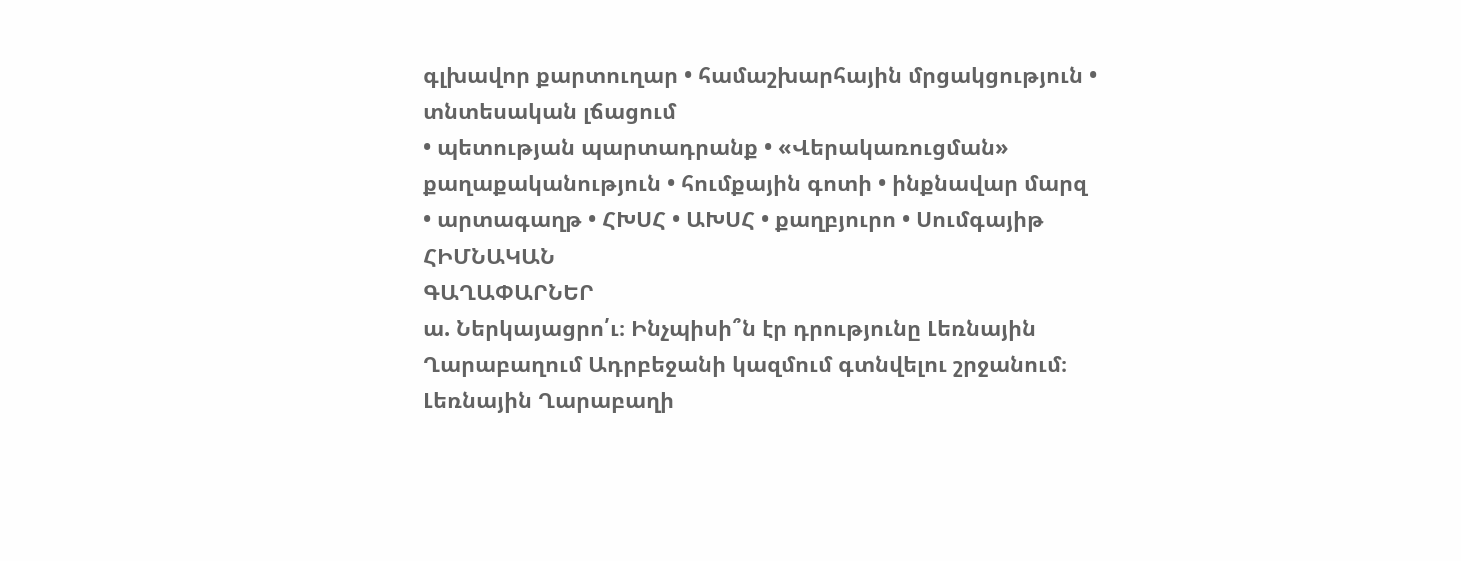գլխավոր քարտուղար • համաշխարհային մրցակցություն • տնտեսական լճացում
• պետության պարտադրանք • «Վերակառուցման» քաղաքականություն • հումքային գոտի • ինքնավար մարզ
• արտագաղթ • ՀԽՍՀ • ԱԽՍՀ • քաղբյուրո • Սումգայիթ
ՀԻՄՆԱԿԱՆ
ԳԱՂԱՓԱՐՆԵՐ
ա. Ներկայացրո՛ւ։ Ինչպիսի՞ն էր դրությունը Լեռնային Ղարաբաղում Ադրբեջանի կազմում գտնվելու շրջանում։
Լեռնային Ղարաբաղի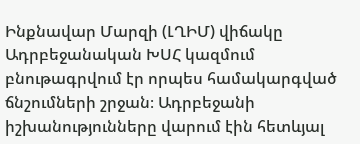Ինքնավար Մարզի (ԼՂԻՄ) վիճակը Ադրբեջանական ԽՍՀ կազմում բնութագրվում էր որպես համակարգված ճնշումների շրջան։ Ադրբեջանի իշխանությունները վարում էին հետևյալ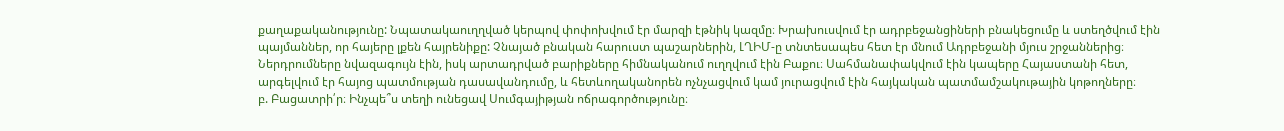քաղաքականությունը: Նպատակաուղղված կերպով փոփոխվում էր մարզի էթնիկ կազմը։ Խրախուսվում էր ադրբեջանցիների բնակեցումը և ստեղծվում էին պայմաններ, որ հայերը լքեն հայրենիքը: Չնայած բնական հարուստ պաշարներին, ԼՂԻՄ-ը տնտեսապես հետ էր մնում Ադրբեջանի մյուս շրջաններից։ Ներդրումները նվազագույն էին, իսկ արտադրված բարիքները հիմնականում ուղղվում էին Բաքու։ Սահմանափակվում էին կապերը Հայաստանի հետ, արգելվում էր հայոց պատմության դասավանդումը, և հետևողականորեն ոչնչացվում կամ յուրացվում էին հայկական պատմամշակութային կոթողները։
բ. Բացատրի՛ր։ Ինչպե՞ս տեղի ունեցավ Սումգայիթյան ոճրագործությունը։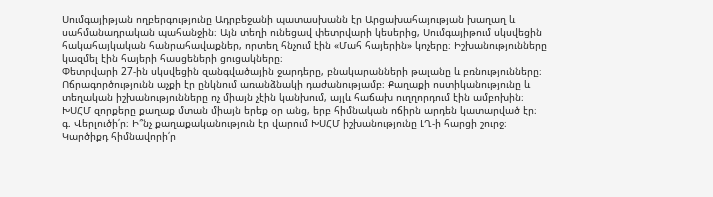Սումգայիթյան ողբերգությունը Ադրբեջանի պատասխանն էր Արցախահայության խաղաղ և սահմանադրական պահանջին։ Այն տեղի ունեցավ փետրվարի կեսերից, Սումգայիթում սկսվեցին հակահայկական հանրահավաքներ, որտեղ հնչում էին «Մահ հայերին» կոչերը։ Իշխանությունները կազմել էին հայերի հասցեների ցուցակները։
Փետրվարի 27-ին սկսվեցին զանգվածային ջարդերը, բնակարանների թալանը և բռնությունները։ Ոճրագործությունն աչքի էր ընկնում առանձնակի դաժանությամբ։ Քաղաքի ոստիկանությունը և տեղական իշխանությունները ոչ միայն չէին կանխում, այլև հաճախ ուղղորդում էին ամբոխին։ ԽՍՀՄ զորքերը քաղաք մտան միայն երեք օր անց, երբ հիմնական ոճիրն արդեն կատարված էր։
գ. Վերլուծի՛ր։ Ի՞նչ քաղաքականություն էր վարում ԽՍՀՄ իշխանությունը ԼՂ-ի հարցի շուրջ։ Կարծիքդ հիմնավորի՛ր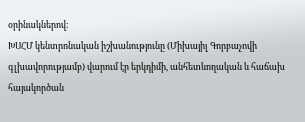օրինակներով:
ԽՍՀՄ կենտրոնական իշխանությունը (Միխայիլ Գորբաչովի գլխավորությամբ) վարում էր երկդիմի, անհետևողական և հաճախ հայակործան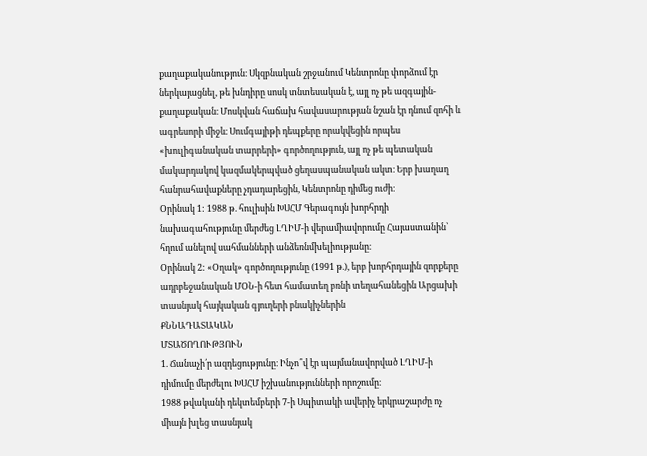քաղաքականություն։ Սկզբնական շրջանում Կենտրոնը փորձում էր ներկայացնել, թե խնդիրը սոսկ տնտեսական է, այլ ոչ թե ազգային-քաղաքական։ Մոսկվան հաճախ հավասարության նշան էր դնում զոհի և ագրեսորի միջև։ Սումգայիթի դեպքերը որակվեցին որպես «խուլիգանական տարրերի» գործողություն, այլ ոչ թե պետական մակարդակով կազմակերպված ցեղասպանական ակտ։ Երբ խաղաղ հանրահավաքները չդադարեցին, Կենտրոնը դիմեց ուժի։
Օրինակ 1: 1988 թ. հուլիսին ԽՍՀՄ Գերագույն խորհրդի նախագահությունը մերժեց ԼՂԻՄ-ի վերամիավորումը Հայաստանին՝ հղում անելով սահմանների անձեռնմխելիությանը։
Օրինակ 2: «Օղակ» գործողությունը (1991 թ.), երբ խորհրդային զորքերը ադրբեջանական ՄՕՆ-ի հետ համատեղ բռնի տեղահանեցին Արցախի տասնյակ հայկական գյուղերի բնակիչներին
ՔՆՆԱԴԱՏԱԿԱՆ
ՄՏԱԾՈՂՈՒԹՅՈՒՆ
1. Ճանաչի՛ր ազդեցությունը։ Ինչո՞վ էր պայմանավորված ԼՂԻՄ-ի դիմումը մերժելու ԽՍՀՄ իշխանությունների որոշումը։
1988 թվականի դեկտեմբերի 7-ի Սպիտակի ավերիչ երկրաշարժը ոչ միայն խլեց տասնյակ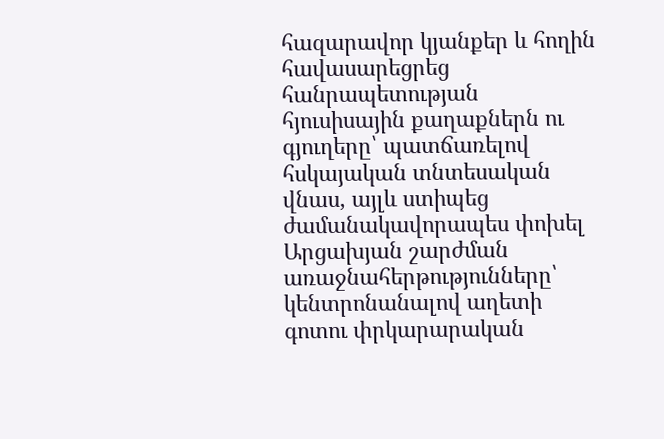հազարավոր կյանքեր և հողին հավասարեցրեց հանրապետության հյուսիսային քաղաքներն ու գյուղերը՝ պատճառելով հսկայական տնտեսական վնաս, այլև ստիպեց ժամանակավորապես փոխել Արցախյան շարժման առաջնահերթությունները՝ կենտրոնանալով աղետի գոտու փրկարարական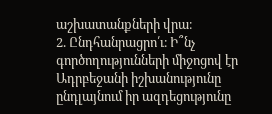աշխատանքների վրա։
2. Ընդհանրացրո՛ւ։ Ի՞նչ գործողությունների միջոցով էր Ադրբեջանի իշխանությունը ընդլայնում իր ազդեցությունը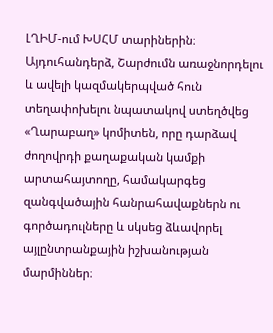ԼՂԻՄ-ում ԽՍՀՄ տարիներին։
Այդուհանդերձ, Շարժումն առաջնորդելու և ավելի կազմակերպված հուն տեղափոխելու նպատակով ստեղծվեց «Ղարաբաղ» կոմիտեն, որը դարձավ ժողովրդի քաղաքական կամքի արտահայտողը, համակարգեց զանգվածային հանրահավաքներն ու գործադուլները և սկսեց ձևավորել այլընտրանքային իշխանության մարմիններ։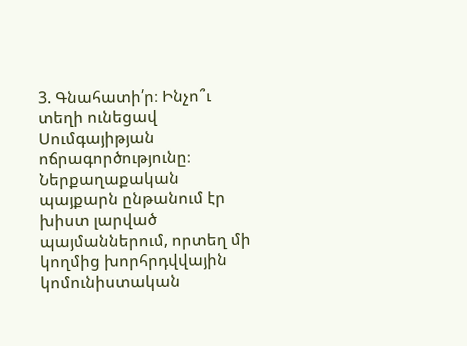3. Գնահատի՛ր։ Ինչո՞ւ տեղի ունեցավ Սումգայիթյան ոճրագործությունը։
Ներքաղաքական պայքարն ընթանում էր խիստ լարված պայմաններում, որտեղ մի կողմից խորհրդվվային կոմունիստական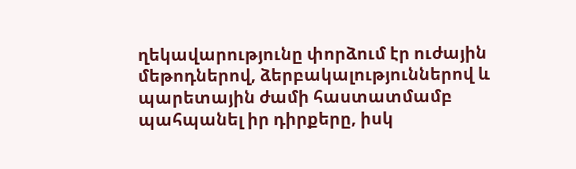ղեկավարությունը փորձում էր ուժային մեթոդներով, ձերբակալություններով և պարետային ժամի հաստատմամբ պահպանել իր դիրքերը, իսկ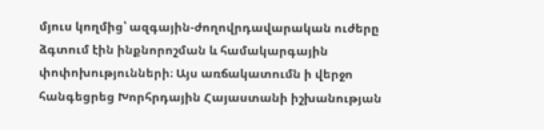մյուս կողմից՝ ազգային-ժողովրդավարական ուժերը ձգտում էին ինքնորոշման և համակարգային փոփոխությունների։ Այս առճակատումն ի վերջո հանգեցրեց Խորհրդային Հայաստանի իշխանության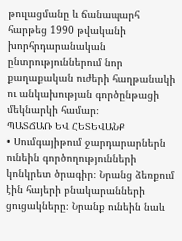թուլացմանը և ճանապարհ հարթեց 1990 թվականի խորհրդարանական ընտրություններում նոր քաղաքական ուժերի հաղթանակի ու անկախության գործընթացի մեկնարկի համար։
ՊԱՏՃԱՌ ԵՎ ՀԵՏԵՎԱՆՔ
• Սումգայիթում ջարդարարներն ունեին գործողությունների կոնկրետ ծրագիր։ Նրանց ձեռքում էին հայերի բնակարանների ցուցակները։ Նրանք ունեին նաև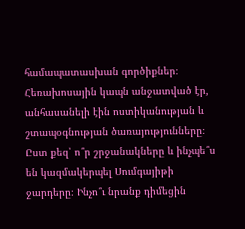համապատասխան գործիքներ։ Հեռախոսային կապն անջատված էր, անհասանելի էին ոստիկանության և շտապօգնության ծառայությունները։
Ըստ քեզ՝ ո՞ր շրջանակները և ինչպե՞ս են կազմակերպել Սումգայիթի ջարդերը։ Ինչո՞ւ նրանք դիմեցին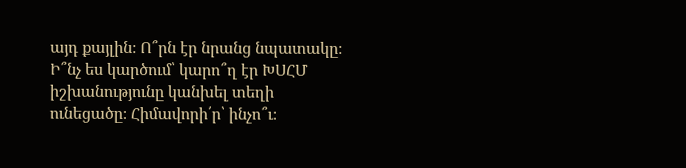այդ քայլին։ Ո՞րն էր նրանց նպատակը։ Ի՞նչ ես կարծում՝ կարո՞ղ էր ԽՍՀՄ իշխանությունը կանխել տեղի ունեցածը։ Հիմավորի՛ր՝ ինչո՞ւ։